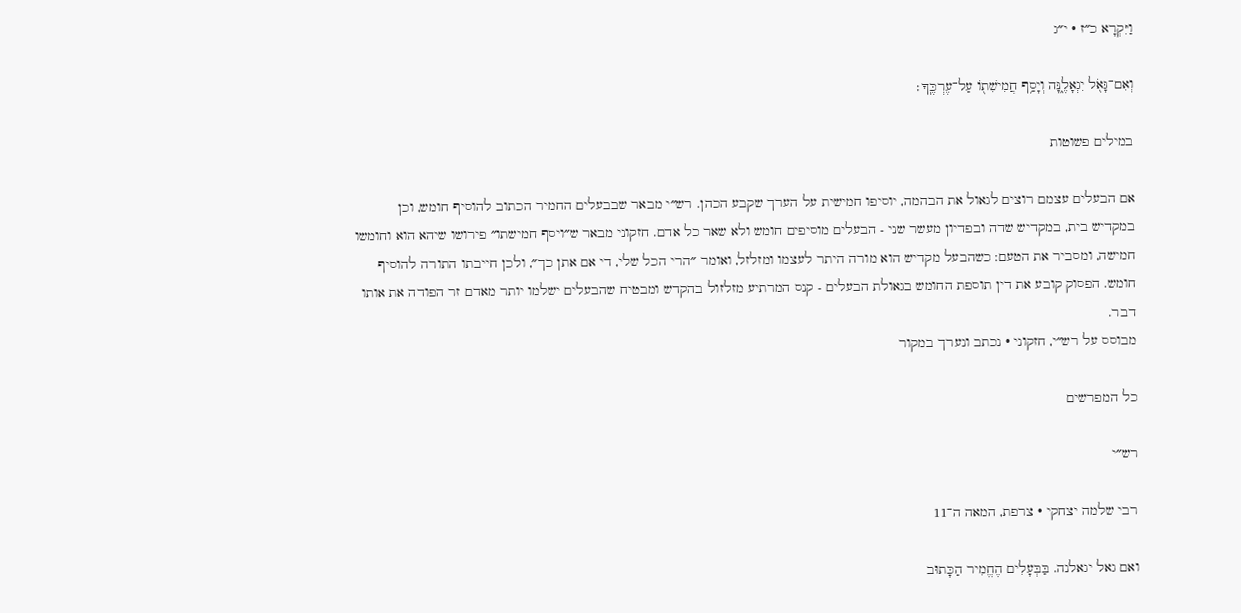וַיִּקְרָא כ״ז · י״ג

וְאִם־גָּאֹ֖ל יִגְאָלֶ֑נָּה וְיָסַ֥ף חֲמִישִׁת֖וֹ עַל־עֶרְכֶּֽךָ׃

במילים פשוטות

אם הבעלים עצמם רוצים לגאול את הבהמה, יוסיפו חמישית על הערך שקבע הכהן. רש״י מבאר שבבעלים החמיר הכתוב להוסיף חומש, וכן במקדיש בית, במקדיש שדה ובפדיון מעשר שני - הבעלים מוסיפים חומש ולא שאר כל אדם. חזקוני מבאר ש״ויסף חמישתו״ פירושו שיהא הוא וחומשו חמישה, ומסביר את הטעם: כשהבעל מקדיש הוא מורה היתר לעצמו ומזלזל, ואומר ״הרי הכל שלי, די אם אתן כך״, ולכן חייבתו התורה להוסיף חומש. הפסוק קובע את דין תוספת החומש בגאולת הבעלים - קנס המרתיע מזלזול בהקדש ומבטיח שהבעלים ישלמו יותר מאדם זר הפודה את אותו דבר.
מבוסס על רש״י, חזקוני · נכתב ונערך במקור

כל המפרשים

רש״י

רבי שלמה יצחקי · צרפת, המאה ה־11

ואם גאל יגאלנה. בַּבְּעָלִים הֶחֱמִיר הַכָּתוּב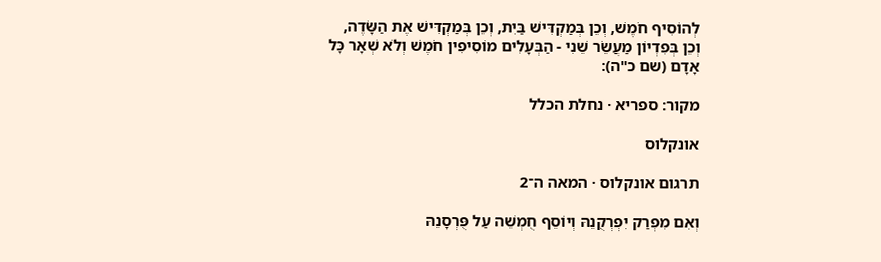לְהוֹסִיף חֹמֶשׁ, וְכֵן בְּמַקְדִּישׁ בַּיִת, וְכֵן בְּמַקְדִּישׁ אֶת הַשָּׂדֶה, וְכֵן בְּפִדְיוֹן מַעֲשֵֹר שֵׁנִי - הַבְּעָלִים מוֹסִיפִין חֹמֶשׁ וְלֹא שְׁאָר כָּל אָדָם (שם כ"ה):

מקור: ספריא · נחלת הכלל

אונקלוס

תרגום אונקלוס · המאה ה־2

וְאִם מִפְרַק יִפְרְקֻנֵהּ וְיוֹסֵף חֻמְשֵׁה עַל פֻּרְסָנֵהּ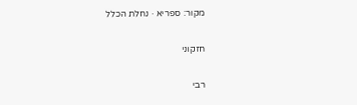מקור: ספריא · נחלת הכלל

חזקוני

רבי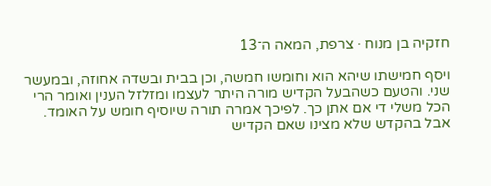חזקיה בן מנוח · צרפת, המאה ה־13

ויסף חמישתו שיהא הוא וחומשו חמשה, וכן בבית ובשדה אחוזה, ובמעשר שני. והטעם כשהבעל הקדיש מורה היתר לעצמו ומזלזל הענין ואומר הרי הכל משלי די אם אתן כך. לפיכך אמרה תורה שיוסיף חומש על האומד. אבל בהקדש שלא מצינו שאם הקדיש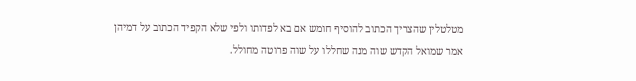מטלטלין שהצריך הכתוב להוסיף חומש אם בא לפדותו ולפי שלא הקפיד הכתוב על דמיהן אמר שמואל הקדש שוה מנה שחללו על שוה פרוטה מחולל.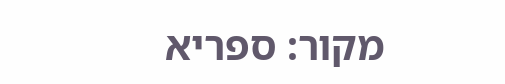מקור: ספריא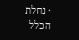· נחלת הכלל